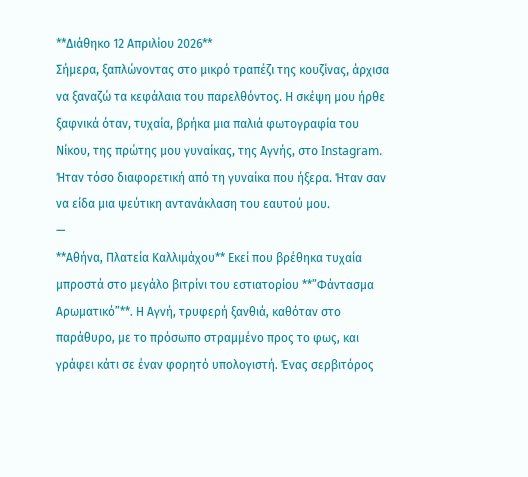**Διάθηκο 12 Απριλίου 2026**
Σήμερα, ξαπλώνοντας στο μικρό τραπέζι της κουζίνας, άρχισα να ξαναζώ τα κεφάλαια του παρελθόντος. Η σκέψη μου ήρθε ξαφνικά όταν, τυχαία, βρήκα μια παλιά φωτογραφία του Νίκου, της πρώτης μου γυναίκας, της Αγνής, στο Instagram. Ήταν τόσο διαφορετική από τη γυναίκα που ήξερα. Ήταν σαν να είδα μια ψεύτικη αντανάκλαση του εαυτού μου.
—
**Αθήνα, Πλατεία Καλλιμάχου** Εκεί που βρέθηκα τυχαία μπροστά στο μεγάλο βιτρίνι του εστιατορίου **”Φάντασμα Αρωματικό”**. Η Αγνή, τρυφερή ξανθιά, καθόταν στο παράθυρο, με το πρόσωπο στραμμένο προς το φως, και γράφει κάτι σε έναν φορητό υπολογιστή. Ένας σερβιτόρος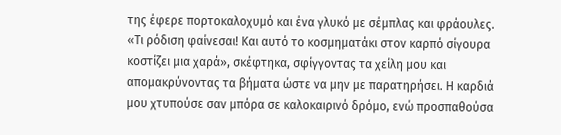της έφερε πορτοκαλοχυμό και ένα γλυκό με σέμπλας και φράουλες.
«Τι ρόδιση φαίνεσαι! Και αυτό το κοσμηματάκι στον καρπό σίγουρα κοστίζει μια χαρά», σκέφτηκα, σφίγγοντας τα χείλη μου και απομακρύνοντας τα βήματα ώστε να μην με παρατηρήσει. Η καρδιά μου χτυπούσε σαν μπόρα σε καλοκαιρινό δρόμο, ενώ προσπαθούσα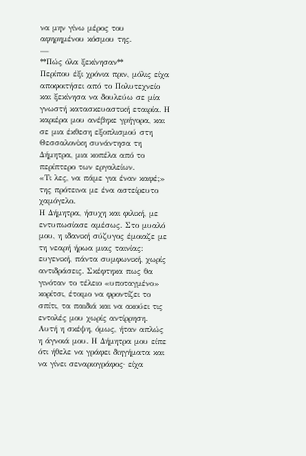να μην γίνω μέρος του αφηρημένου κόσμου της.
—
**Πώς όλα ξεκίνησαν**
Περίπου έξι χρόνια πριν, μόλις είχα αποφοιτήσει από το Πολυτεχνείο και ξεκίνησα να δουλεύω σε μία γνωστή κατασκευαστική εταιρία. Η καριέρα μου ανέβηκε γρήγορα, και σε μια έκθεση εξοπλισμού στη Θεσσαλονίκη συνάντησα τη Δήμητρα, μια κοπέλα από το περίπτερο των εργαλείων.
«Τι λες, να πάμε για έναν καφέ;» της πρότεινα με ένα αστείρευτο χαμόγελο.
Η Δήμητρα, ήσυχη και φιλική, με εντυπωσίασε αμέσως. Στο μυαλό μου, η ιδανική σύζυγος έμοιαζε με τη νεαρή ήρωα μιας ταινίας: ευγενική, πάντα συμφωνική, χωρίς αντιδράσεις. Σκέφτηκα πως θα γινόταν το τέλειο «υποταγμένο» κορίτσι, έτοιμο να φροντίζει το σπίτι, τα παιδιά και να ακούει τις εντολές μου χωρίς αντίρρηση.
Αυτή η σκέψη, όμως, ήταν απλώς η άγνοιά μου. Η Δήμητρα μου είπε ότι ήθελε να γράφει διηγήματα και να γίνει σεναριογράφος· είχα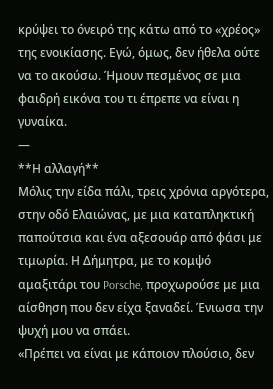κρύψει το όνειρό της κάτω από το «χρέος» της ενοικίασης. Εγώ, όμως, δεν ήθελα ούτε να το ακούσω. Ήμουν πεσμένος σε μια φαιδρή εικόνα του τι έπρεπε να είναι η γυναίκα.
—
**Η αλλαγή**
Μόλις την είδα πάλι, τρεις χρόνια αργότερα, στην οδό Ελαιώνας, με μια καταπληκτική παπούτσια και ένα αξεσουάρ από φάσι με τιμωρία. Η Δήμητρα, με το κομψό αμαξιτάρι του Porsche, προχωρούσε με μια αίσθηση που δεν είχα ξαναδεί. Ένιωσα την ψυχή μου να σπάει.
«Πρέπει να είναι με κάποιον πλούσιο, δεν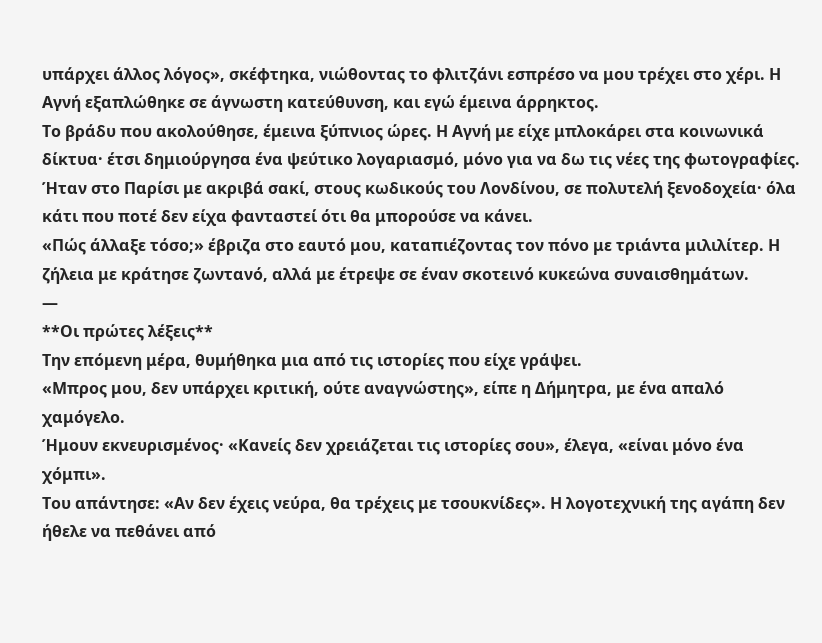υπάρχει άλλος λόγος», σκέφτηκα, νιώθοντας το φλιτζάνι εσπρέσο να μου τρέχει στο χέρι. Η Αγνή εξαπλώθηκε σε άγνωστη κατεύθυνση, και εγώ έμεινα άρρηκτος.
Το βράδυ που ακολούθησε, έμεινα ξύπνιος ώρες. Η Αγνή με είχε μπλοκάρει στα κοινωνικά δίκτυα· έτσι δημιούργησα ένα ψεύτικο λογαριασμό, μόνο για να δω τις νέες της φωτογραφίες. Ήταν στο Παρίσι με ακριβά σακί, στους κωδικούς του Λονδίνου, σε πολυτελή ξενοδοχεία· όλα κάτι που ποτέ δεν είχα φανταστεί ότι θα μπορούσε να κάνει.
«Πώς άλλαξε τόσο;» έβριζα στο εαυτό μου, καταπιέζοντας τον πόνο με τριάντα μιλιλίτερ. Η ζήλεια με κράτησε ζωντανό, αλλά με έτρεψε σε έναν σκοτεινό κυκεώνα συναισθημάτων.
—
**Οι πρώτες λέξεις**
Την επόμενη μέρα, θυμήθηκα μια από τις ιστορίες που είχε γράψει.
«Μπρος μου, δεν υπάρχει κριτική, ούτε αναγνώστης», είπε η Δήμητρα, με ένα απαλό χαμόγελο.
Ήμουν εκνευρισμένος· «Κανείς δεν χρειάζεται τις ιστορίες σου», έλεγα, «είναι μόνο ένα χόμπι».
Του απάντησε: «Αν δεν έχεις νεύρα, θα τρέχεις με τσουκνίδες». Η λογοτεχνική της αγάπη δεν ήθελε να πεθάνει από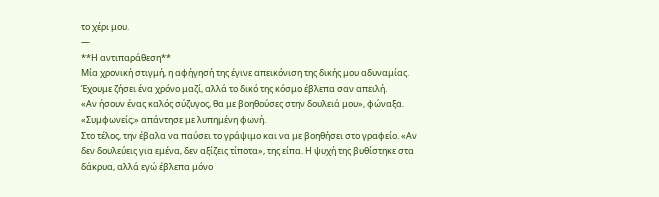το χέρι μου.
—
**Η αντιπαράθεση**
Μία χρονική στιγμή, η αφήγησή της έγινε απεικόνιση της δικής μου αδυναμίας. Έχουμε ζήσει ένα χρόνο μαζί, αλλά το δικό της κόσμο έβλεπα σαν απειλή.
«Αν ήσουν ένας καλός σύζυγος, θα με βοηθούσες στην δουλειά μου», φώναξα.
«Συμφωνείς;» απάντησε με λυπημένη φωνή.
Στο τέλος, την έβαλα να παύσει το γράψιμο και να με βοηθήσει στο γραφείο. «Αν δεν δουλεύεις για εμένα, δεν αξίζεις τίποτα», της είπα. Η ψυχή της βυθίστηκε στα δάκρυα, αλλά εγώ έβλεπα μόνο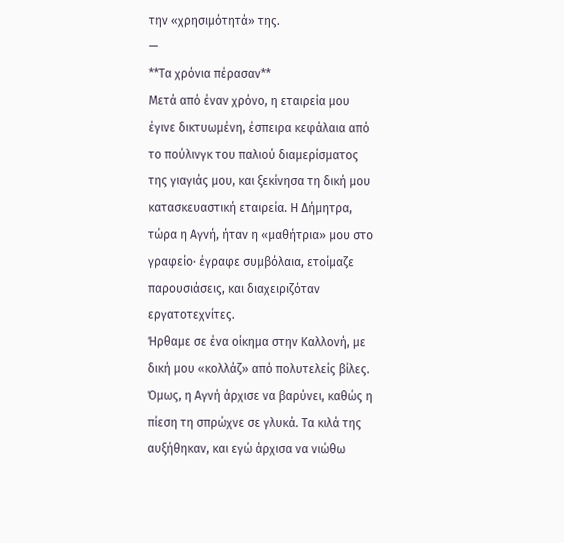την «χρησιμότητά» της.
—
**Τα χρόνια πέρασαν**
Μετά από έναν χρόνο, η εταιρεία μου έγινε δικτυωμένη, έσπειρα κεφάλαια από το πούλινγκ του παλιού διαμερίσματος της γιαγιάς μου, και ξεκίνησα τη δική μου κατασκευαστική εταιρεία. Η Δήμητρα, τώρα η Αγνή, ήταν η «μαθήτρια» μου στο γραφείο· έγραφε συμβόλαια, ετοίμαζε παρουσιάσεις, και διαχειριζόταν εργατοτεχνίτες.
Ήρθαμε σε ένα οίκημα στην Καλλονή, με δική μου «κολλάζ» από πολυτελείς βίλες. Όμως, η Αγνή άρχισε να βαρύνει, καθώς η πίεση τη σπρώχνε σε γλυκά. Τα κιλά της αυξήθηκαν, και εγώ άρχισα να νιώθω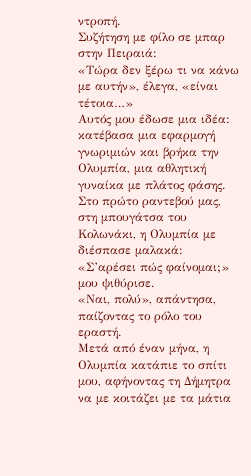ντροπή.
Συζήτηση με φίλο σε μπαρ στην Πειραιά:
«Τώρα δεν ξέρω τι να κάνω με αυτήν», έλεγα, «είναι τέτοια…»
Αυτός μου έδωσε μια ιδέα: κατέβασα μια εφαρμογή γνωριμιών και βρήκα την Ολυμπία, μια αθλητική γυναίκα με πλάτος φάσης. Στο πρώτο ραντεβού μας, στη μπουγάτσα του Κολωνάκι, η Ολυμπία με διέσπασε μαλακά:
«Σ’αρέσει πώς φαίνομαι;» μου ψιθύρισε.
«Ναι, πολύ», απάντησα, παίζοντας το ρόλο του εραστή.
Μετά από έναν μήνα, η Ολυμπία κατάπιε το σπίτι μου, αφήνοντας τη Δήμητρα να με κοιτάζει με τα μάτια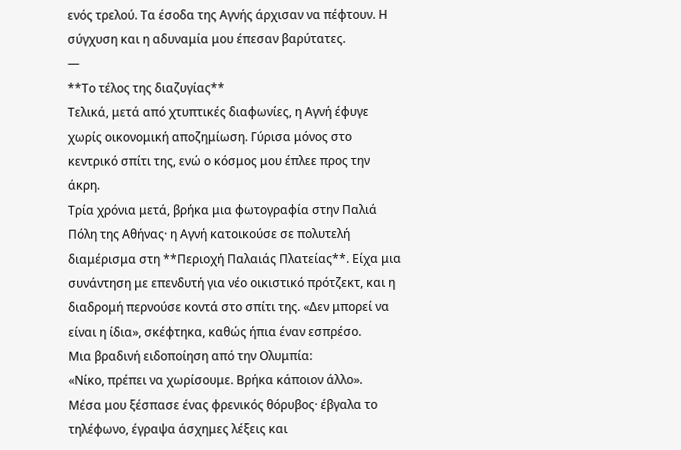ενός τρελού. Τα έσοδα της Αγνής άρχισαν να πέφτουν. Η σύγχυση και η αδυναμία μου έπεσαν βαρύτατες.
—
**Το τέλος της διαζυγίας**
Τελικά, μετά από χτυπτικές διαφωνίες, η Αγνή έφυγε χωρίς οικονομική αποζημίωση. Γύρισα μόνος στο κεντρικό σπίτι της, ενώ ο κόσμος μου έπλεε προς την άκρη.
Τρία χρόνια μετά, βρήκα μια φωτογραφία στην Παλιά Πόλη της Αθήνας· η Αγνή κατοικούσε σε πολυτελή διαμέρισμα στη **Περιοχή Παλαιάς Πλατείας**. Είχα μια συνάντηση με επενδυτή για νέο οικιστικό πρότζεκτ, και η διαδρομή περνούσε κοντά στο σπίτι της. «Δεν μπορεί να είναι η ίδια», σκέφτηκα, καθώς ήπια έναν εσπρέσο.
Μια βραδινή ειδοποίηση από την Ολυμπία:
«Νίκο, πρέπει να χωρίσουμε. Βρήκα κάποιον άλλο».
Μέσα μου ξέσπασε ένας φρενικός θόρυβος· έβγαλα το τηλέφωνο, έγραψα άσχημες λέξεις και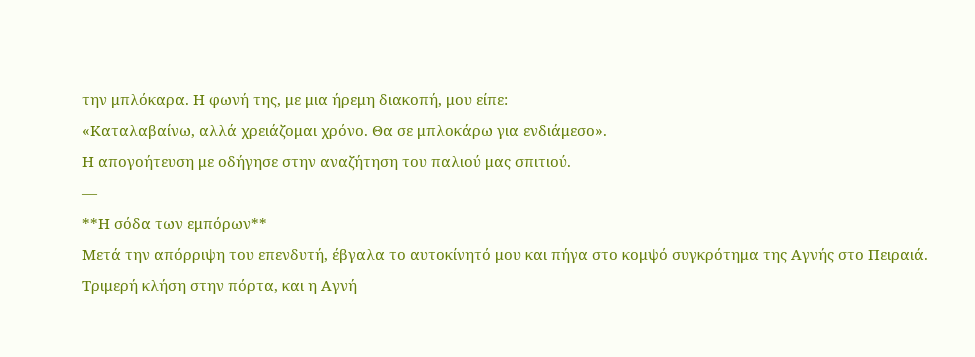την μπλόκαρα. Η φωνή της, με μια ήρεμη διακοπή, μου είπε:
«Καταλαβαίνω, αλλά χρειάζομαι χρόνο. Θα σε μπλοκάρω για ενδιάμεσο».
Η απογοήτευση με οδήγησε στην αναζήτηση του παλιού μας σπιτιού.
—
**Η σόδα των εμπόρων**
Μετά την απόρριψη του επενδυτή, έβγαλα το αυτοκίνητό μου και πήγα στο κομψό συγκρότημα της Αγνής στο Πειραιά. Τριμερή κλήση στην πόρτα, και η Αγνή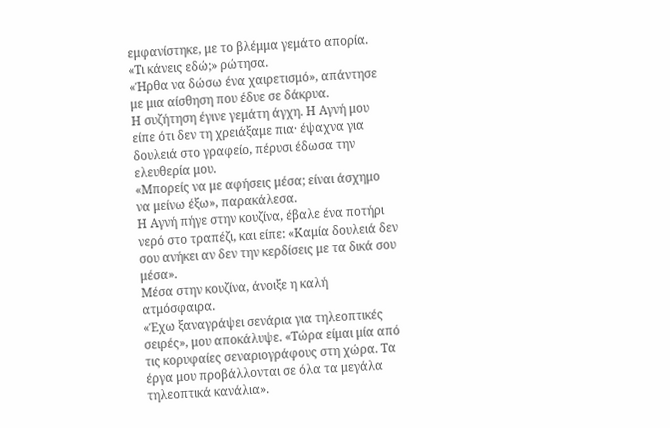εμφανίστηκε, με το βλέμμα γεμάτο απορία.
«Τι κάνεις εδώ;» ρώτησα.
«Ήρθα να δώσω ένα χαιρετισμό», απάντησε με μια αίσθηση που έδυε σε δάκρυα.
Η συζήτηση έγινε γεμάτη άγχη. Η Αγνή μου είπε ότι δεν τη χρειάξαμε πια· έψαχνα για δουλειά στο γραφείο, πέρυσι έδωσα την ελευθερία μου.
«Μπορείς να με αφήσεις μέσα; είναι άσχημο να μείνω έξω», παρακάλεσα.
Η Αγνή πήγε στην κουζίνα, έβαλε ένα ποτήρι νερό στο τραπέζι, και είπε: «Καμία δουλειά δεν σου ανήκει αν δεν την κερδίσεις με τα δικά σου μέσα».
Μέσα στην κουζίνα, άνοιξε η καλή ατμόσφαιρα.
«Έχω ξαναγράψει σενάρια για τηλεοπτικές σειρές», μου αποκάλυψε. «Τώρα είμαι μία από τις κορυφαίες σεναριογράφους στη χώρα. Τα έργα μου προβάλλονται σε όλα τα μεγάλα τηλεοπτικά κανάλια».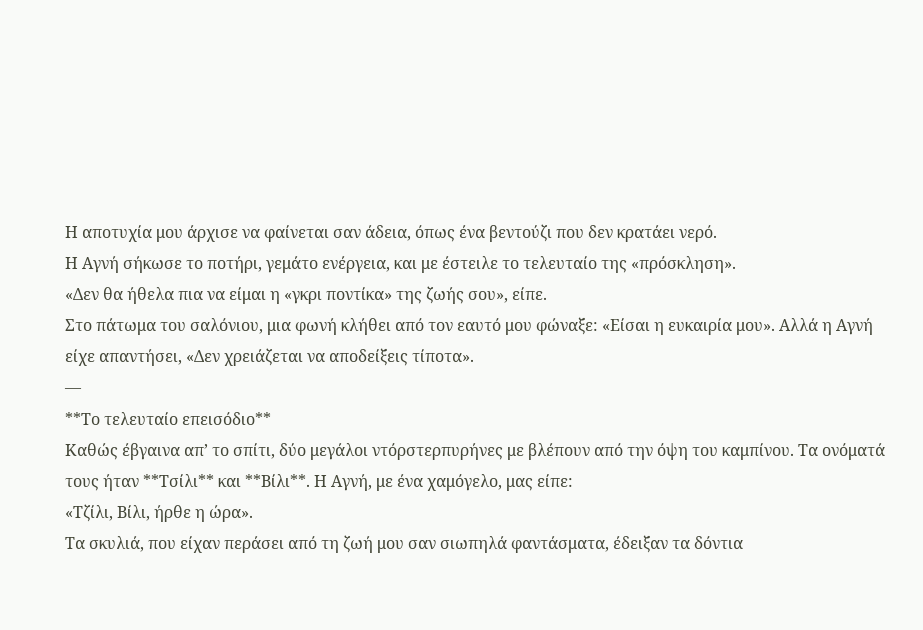Η αποτυχία μου άρχισε να φαίνεται σαν άδεια, όπως ένα βεντούζι που δεν κρατάει νερό.
Η Αγνή σήκωσε το ποτήρι, γεμάτο ενέργεια, και με έστειλε το τελευταίο της «πρόσκληση».
«Δεν θα ήθελα πια να είμαι η «γκρι ποντίκα» της ζωής σου», είπε.
Στο πάτωμα του σαλόνιου, μια φωνή κλήθει από τον εαυτό μου φώναξε: «Είσαι η ευκαιρία μου». Αλλά η Αγνή είχε απαντήσει, «Δεν χρειάζεται να αποδείξεις τίποτα».
—
**Το τελευταίο επεισόδιο**
Καθώς έβγαινα απ’ το σπίτι, δύο μεγάλοι ντόρστερπυρήνες με βλέπουν από την όψη του καμπίνου. Τα ονόματά τους ήταν **Τσίλι** και **Βίλι**. Η Αγνή, με ένα χαμόγελο, μας είπε:
«Τζίλι, Βίλι, ήρθε η ώρα».
Τα σκυλιά, που είχαν περάσει από τη ζωή μου σαν σιωπηλά φαντάσματα, έδειξαν τα δόντια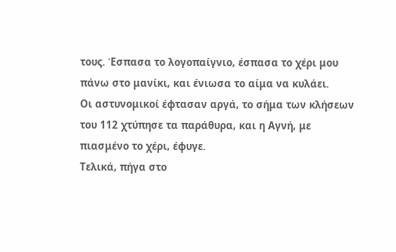τους. Έσπασα το λογοπαίγνιο, έσπασα το χέρι μου πάνω στο μανίκι, και ένιωσα το αίμα να κυλάει.
Οι αστυνομικοί έφτασαν αργά, το σήμα των κλήσεων του 112 χτύπησε τα παράθυρα, και η Αγνή, με πιασμένο το χέρι, έφυγε.
Τελικά, πήγα στο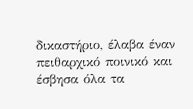δικαστήριο, έλαβα έναν πειθαρχικό ποινικό και έσβησα όλα τα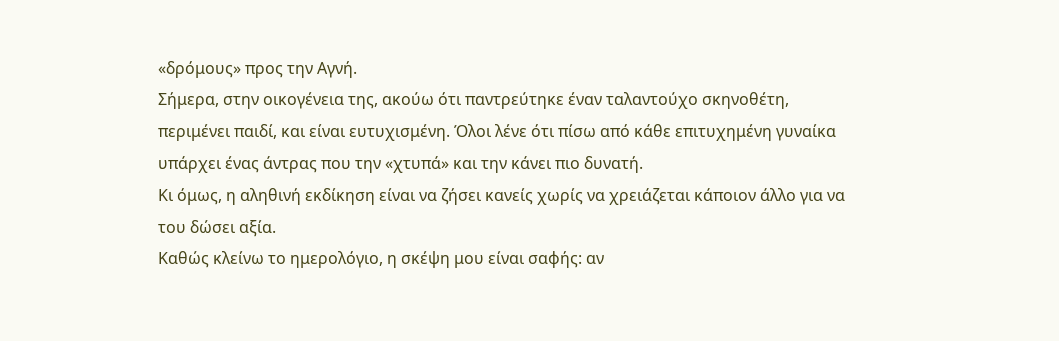«δρόμους» προς την Αγνή.
Σήμερα, στην οικογένεια της, ακούω ότι παντρεύτηκε έναν ταλαντούχο σκηνοθέτη, περιμένει παιδί, και είναι ευτυχισμένη. Όλοι λένε ότι πίσω από κάθε επιτυχημένη γυναίκα υπάρχει ένας άντρας που την «χτυπά» και την κάνει πιο δυνατή.
Κι όμως, η αληθινή εκδίκηση είναι να ζήσει κανείς χωρίς να χρειάζεται κάποιον άλλο για να του δώσει αξία.
Καθώς κλείνω το ημερολόγιο, η σκέψη μου είναι σαφής: αν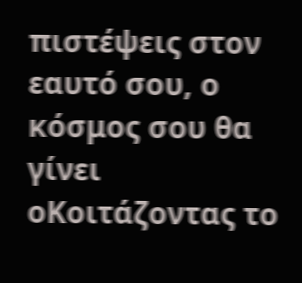πιστέψεις στον εαυτό σου, ο κόσμος σου θα γίνει οΚοιτάζοντας το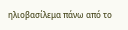ηλιοβασίλεμα πάνω από το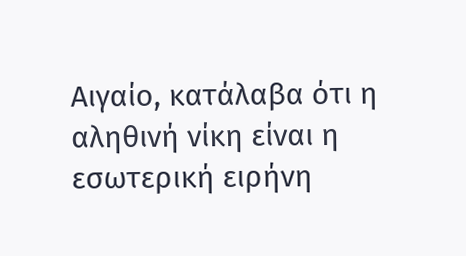Αιγαίο, κατάλαβα ότι η αληθινή νίκη είναι η εσωτερική ειρήνη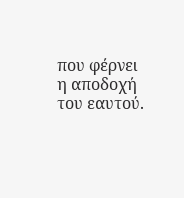που φέρνει η αποδοχή του εαυτού.